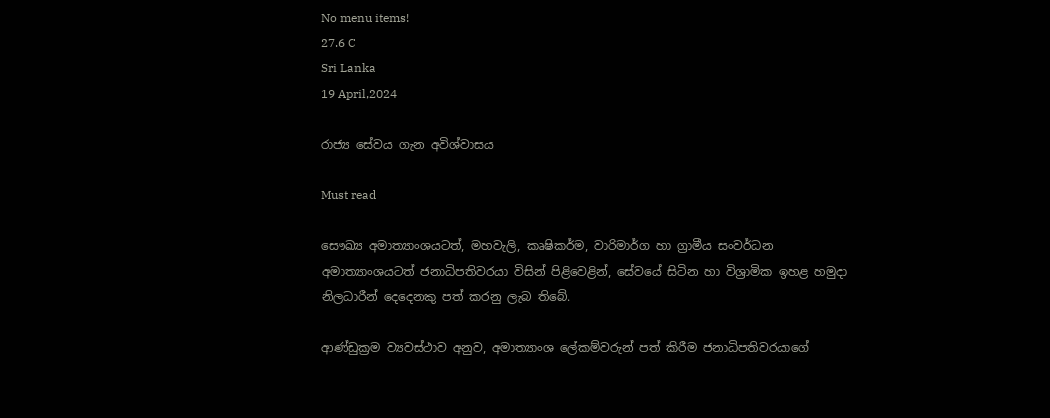No menu items!
27.6 C
Sri Lanka
19 April,2024

රාජ්‍ය සේවය ගැන අවිශ්වාසය

Must read

සෞඛ්‍ය අමාත්‍යාංශයටත්, මහවැලි, කෘෂිකර්ම, වාරිමාර්ග හා ග්‍රාමීය සංවර්ධන අමාත්‍යාංශයටත් ජනාධිපතිවරයා විසින් පිළිවෙළින්, සේවයේ සිටින හා විශ්‍රාමික ඉහළ හමුදා නිලධාරීන් දෙදෙනකු පත් කරනු ලැබ තිබේ.

ආණ්ඩුක්‍රම ව්‍යවස්ථාව අනුව, අමාත්‍යාංශ ලේකම්වරුන් පත් කිරීම ජනාධිපතිවරයාගේ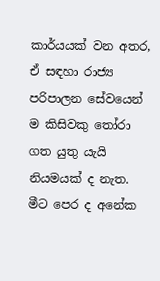කාර්යයක් වන අතර, ඒ සඳහා රාජ්‍ය පරිපාලන සේවයෙන් ම කිසිවකු තෝරා ගත යුතු යැයි නියමයක් ද නැත. මීට පෙර ද අනේක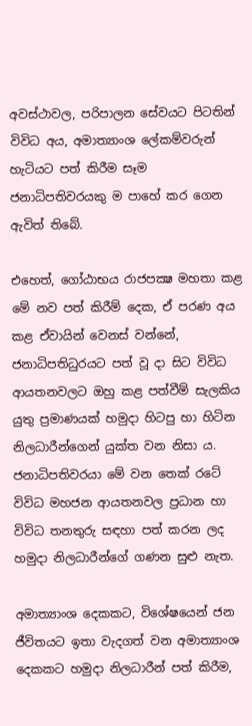අවස්ථාවල, පරිපාලන සේවයට පිටතින් විවිධ අය, අමාත්‍යාංශ ලේකම්වරුන් හැටියට පත් කිරීම සෑම ජනාධිපතිවරයකු ම පාහේ කර ගෙන ඇවිත් තිබේ.

එහෙත්, ගෝඨාභය රාජපක්‍ෂ මහතා කළ මේ නව පත් කිරීම් දෙක, ඒ පරණ අය කළ ඒවායින් වෙනස් වන්නේ, ජනාධිපතිධුරයට පත් වූ දා සිට විවිධ ආයතනවලට ඔහු කළ පත්වීම් සැලකිය යුතු ප්‍රමාණයක් හමුදා හිටපු හා හිටින නිලධාරීන්ගෙන් යුක්ත වන නිසා ය. ජනාධිපතිවරයා මේ වන තෙක් රටේ විවිධ මහජන ආයතනවල ප්‍රධාන හා විවිධ තනතුරු සඳහා පත් කරන ලද හමුදා නිලධාරීන්ගේ ගණන සුළු නැත.

අමාත්‍යාංශ දෙකකට, විශේෂයෙන් ජන ජීවිතයට ඉතා වැදගත් වන අමාත්‍යාංශ දෙකකට හමුදා නිලධාරීන් පත් කිරීම,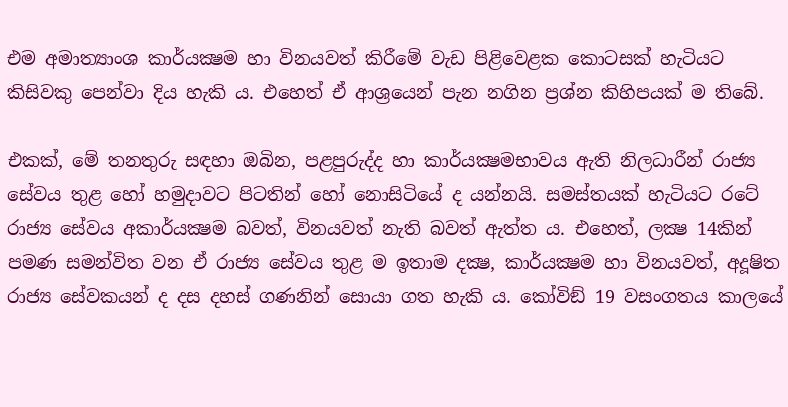එම අමාත්‍යාංශ කාර්යක්‍ෂම හා විනයවත් කිරීමේ වැඩ පිළිවෙළක කොටසක් හැටියට කිසිවකු පෙන්වා දිය හැකි ය. එහෙත් ඒ ආශ්‍රයෙන් පැන නගින ප්‍රශ්න කිහිපයක් ම තිබේ.

එකක්, මේ තනතුරු සඳහා ඔබින, පළපුරුද්ද හා කාර්යක්‍ෂමභාවය ඇති නිලධාරීන් රාජ්‍ය සේවය තුළ හෝ හමුදාවට පිටතින් හෝ නොසිටියේ ද යන්නයි. සමස්තයක් හැටියට රටේ රාජ්‍ය සේවය අකාර්යක්‍ෂම බවත්, විනයවත් නැති බවත් ඇත්ත ය. එහෙත්, ලක්‍ෂ 14කින් පමණ සමන්විත වන ඒ රාජ්‍ය සේවය තුළ ම ඉතාම දක්‍ෂ, කාර්යක්‍ෂම හා විනයවත්, අදූෂිත රාජ්‍ය සේවකයන් ද දස දහස් ගණනින් සොයා ගත හැකි ය. කෝවිඞ් 19 වසංගතය කාලයේ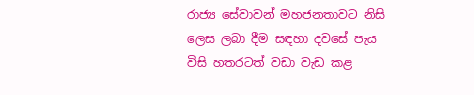රාජ්‍ය සේවාවන් මහජනතාවට නිසි ලෙස ලබා දීම සඳහා දවසේ පැය විසි හතරටත් වඩා වැඩ කළ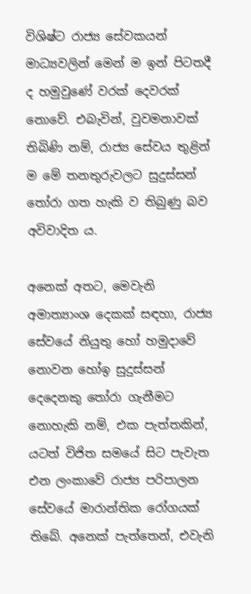විශිෂ්ට රාජ්‍ය සේවකයන් මාධ්‍යවලින් මෙන් ම ඉන් පිටතදී ද හමුවුණේ වරක් දෙවරක් නොවේ. එබැවින්, වුවමනාවක් තිබිණි නම්, රාජ්‍ය සේවය තුළින් ම මේ තනතුරුවලට සුදුස්සන් තෝරා ගත හැකි ව තිබුණු බව අවිවාදිත ය.

අනෙක් අතට, මෙවැනි අමාත්‍යාංශ දෙකක් සඳහා, රාජ්‍ය සේවයේ නියුතු හෝ හමුදාවේ නොවන හෝඉ සුදුස්සන් දෙදෙනකු තෝරා ගැනීමට නොහැකි නම්, එක පැත්තකින්, යටත් විජිත සමයේ සිට පැවැත එන ලංකාවේ රාජ්‍ය පරිපාලන සේවයේ මාරාන්තික රෝගයක් තිබේ. අනෙක් පැත්තෙන්, එවැනි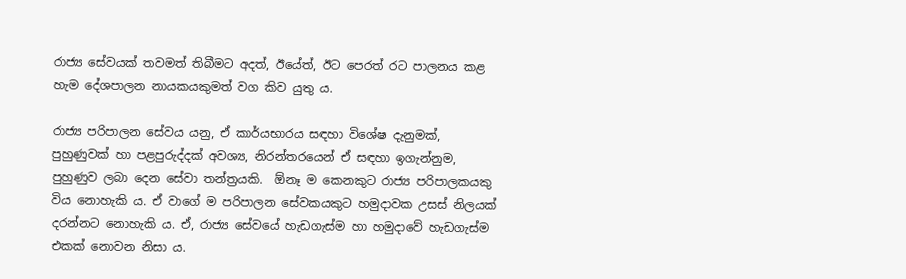රාජ්‍ය සේවයක් තවමත් තිබීමට අදත්, ඊයේත්, ඊට පෙරත් රට පාලනය කළ හැම දේශපාලන නායකයකුමත් වග කිව යුතු ය.

රාජ්‍ය පරිපාලන සේවය යනු, ඒ කාර්යභාරය සඳහා විශේෂ දැනුමක්, පුහුණුවක් හා පළපුරුද්දක් අවශ්‍ය, නිරන්තරයෙන් ඒ සඳහා ඉගැන්නුම, පුහුණුව ලබා දෙන සේවා තන්ත්‍රයකි.  ඕනෑ ම කෙනකුට රාජ්‍ය පරිපාලකයකු විය නොහැකි ය. ඒ වාගේ ම පරිපාලන සේවකයකුට හමුදාවක උසස් නිලයක් දරන්නට නොහැකි ය. ඒ, රාජ්‍ය සේවයේ හැඩගැස්ම හා හමුදාවේ හැඩගැස්ම එකක් නොවන නිසා ය.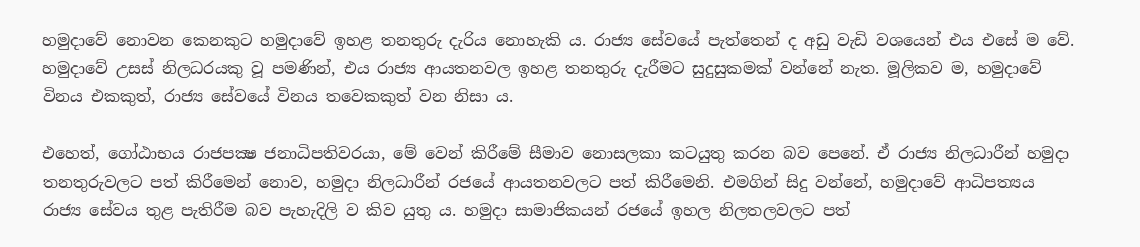හමුදාවේ නොවන කෙනකුට හමුදාවේ ඉහළ තනතුරු දැරිය නොහැකි ය. රාජ්‍ය සේවයේ පැත්තෙන් ද අඩු වැඩි වශයෙන් එය එසේ ම වේ. හමුදාවේ උසස් නිලධරයකු වූ පමණින්, එය රාජ්‍ය ආයතනවල ඉහළ තනතුරු දැරීමට සුදුසුකමක් වන්නේ නැත. මූලිකව ම, හමුදාවේ විනය එකකුත්, රාජ්‍ය සේවයේ විනය තවෙකකුත් වන නිසා ය.

එහෙත්, ගෝඨාභය රාජපක්‍ෂ ජනාධිපතිවරයා, මේ වෙන් කිරීමේ සීමාව නොසලකා කටයුතු කරන බව පෙනේ. ඒ රාජ්‍ය නිලධාරීන් හමුදා තනතුරුවලට පත් කිරීමෙන් නොව, හමුදා නිලධාරීන් රජයේ ආයතනවලට පත් කිරීමෙනි. එමගින් සිදු වන්නේ, හමුදාවේ ආධිපත්‍යය රාජ්‍ය සේවය තුළ පැතිරීම බව පැහැදිලි ව කිව යුතු ය. හමුදා සාමාජිකයන් රජයේ ඉහල නිලතලවලට පත්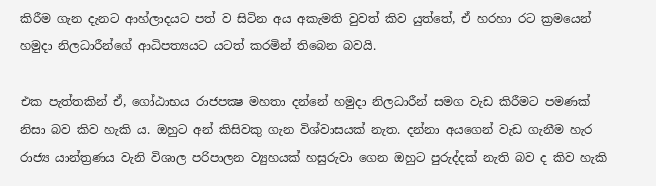කිරීම ගැන දැනට ආහ්ලාදයට පත් ව සිටින අය අකැමති වුවත් කිව යුත්තේ, ඒ හරහා රට ක්‍රමයෙන් හමුදා නිලධාරීන්ගේ ආධිපත්‍යයට යටත් කරමින් තිබෙන බවයි.

එක පැත්තකින් ඒ, ගෝඨාභය රාජපක්‍ෂ මහතා දන්නේ හමුදා නිලධාරීන් සමග වැඩ කිරීමට පමණක් නිසා බව කිව හැකි ය. ඔහුට අන් කිසිවකු ගැන විශ්වාසයක් නැත. දන්නා අයගෙන් වැඩ ගැනීම හැර රාජ්‍ය යාන්ත්‍රණය වැනි විශාල පරිපාලන ව්‍යුහයක් හසුරුවා ගෙන ඔහුට පුරුද්දක් නැති බව ද කිව හැකි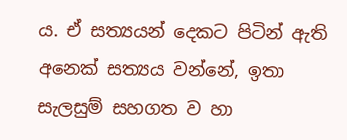ය. ඒ සත්‍යයන් දෙකට පිටින් ඇති අනෙක් සත්‍යය වන්නේ, ඉතා සැලසුම් සහගත ව හා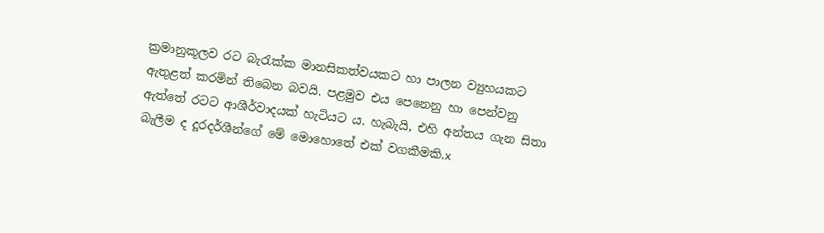ක්‍රමානුකූලව රට බැරැක්ක මානසිකත්වයකට හා පාලන ව්‍යුහයකට ඇතුළත් කරමින් තිබෙන බවයි. පළමුව එය පෙනෙනු හා පෙන්වනු ඇත්තේ රටට ආශීර්වාදයක් හැටියට ය. හැබැයි, එහි අන්තය ගැන සිතා බැලීම ද දූරදර්ශීන්ගේ මේ මොහොතේ එක් වගකීමකි.x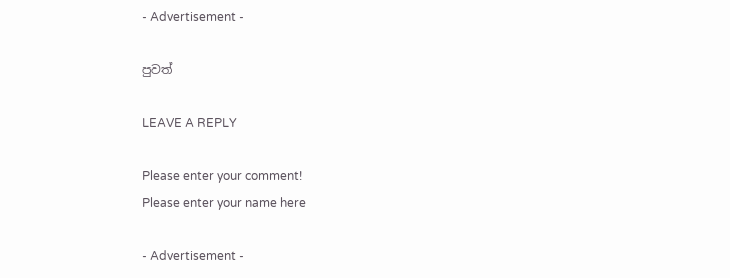- Advertisement -

පුවත්

LEAVE A REPLY

Please enter your comment!
Please enter your name here

- Advertisement -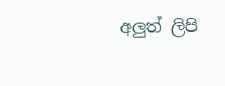අලුත් ලිපි